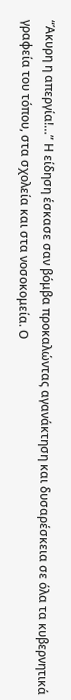“Άκυρη η απεργία!…” Η είδηση έσκασε σαν βόμβα προκαλώντας αγανάκτηση και δυσαρέσκεια σε όλα τα κυβερνητικά γραφεία του τόπου, στα σχολεία και στα νοσοκομεία. Ο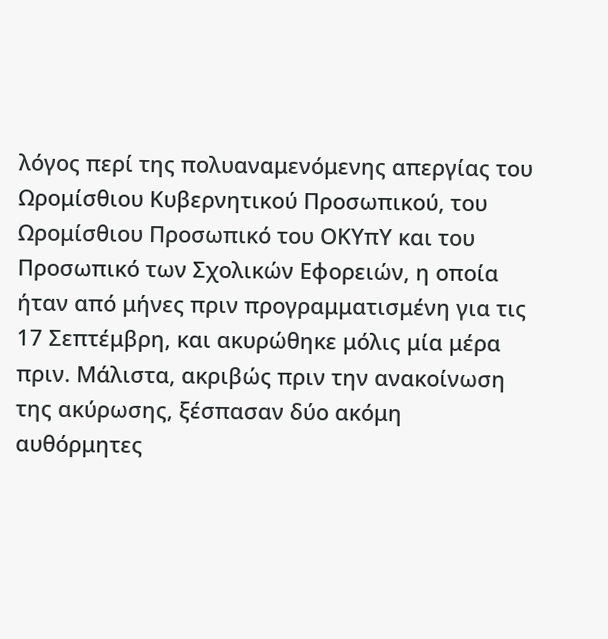λόγος περί της πολυαναμενόμενης απεργίας του Ωρομίσθιου Κυβερνητικού Προσωπικού, του Ωρομίσθιου Προσωπικό του ΟΚΥπΥ και του Προσωπικό των Σχολικών Εφορειών, η οποία ήταν από μήνες πριν προγραμματισμένη για τις 17 Σεπτέμβρη, και ακυρώθηκε μόλις μία μέρα πριν. Μάλιστα, ακριβώς πριν την ανακοίνωση της ακύρωσης, ξέσπασαν δύο ακόμη αυθόρμητες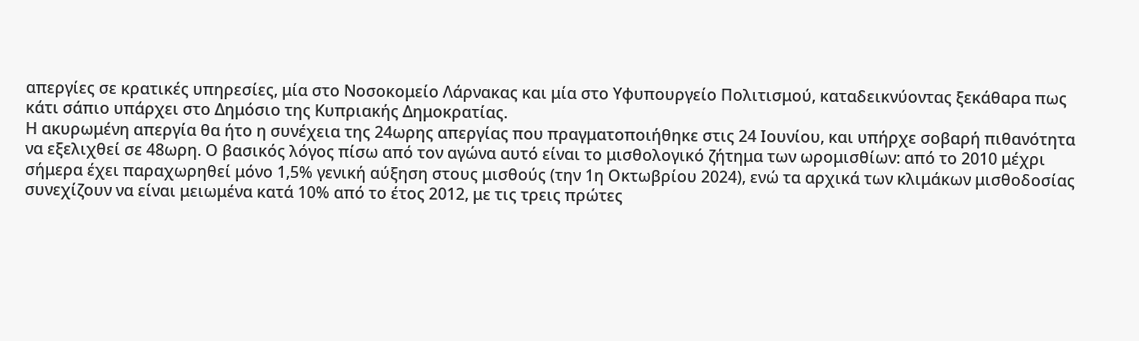απεργίες σε κρατικές υπηρεσίες, μία στο Νοσοκομείο Λάρνακας και μία στο Υφυπουργείο Πολιτισμού, καταδεικνύοντας ξεκάθαρα πως κάτι σάπιο υπάρχει στο Δημόσιο της Κυπριακής Δημοκρατίας.
Η ακυρωμένη απεργία θα ήτο η συνέχεια της 24ωρης απεργίας που πραγματοποιήθηκε στις 24 Ιουνίου, και υπήρχε σοβαρή πιθανότητα να εξελιχθεί σε 48ωρη. Ο βασικός λόγος πίσω από τον αγώνα αυτό είναι το μισθολογικό ζήτημα των ωρομισθίων: από το 2010 μέχρι σήμερα έχει παραχωρηθεί μόνο 1,5% γενική αύξηση στους μισθούς (την 1η Οκτωβρίου 2024), ενώ τα αρχικά των κλιμάκων μισθοδοσίας συνεχίζουν να είναι μειωμένα κατά 10% από το έτος 2012, με τις τρεις πρώτες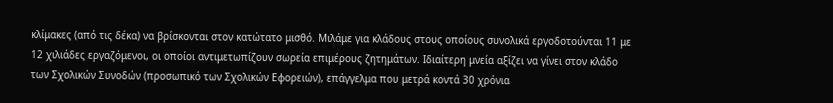κλίμακες (από τις δέκα) να βρίσκονται στον κατώτατο μισθό. Μιλάμε για κλάδους στους οποίους συνολικά εργοδοτούνται 11 με 12 χιλιάδες εργαζόμενοι, οι οποίοι αντιμετωπίζουν σωρεία επιμέρους ζητημάτων. Ιδιαίτερη μνεία αξίζει να γίνει στον κλάδο των Σχολικών Συνοδών (προσωπικό των Σχολικών Εφορειών), επάγγελμα που μετρά κοντά 30 χρόνια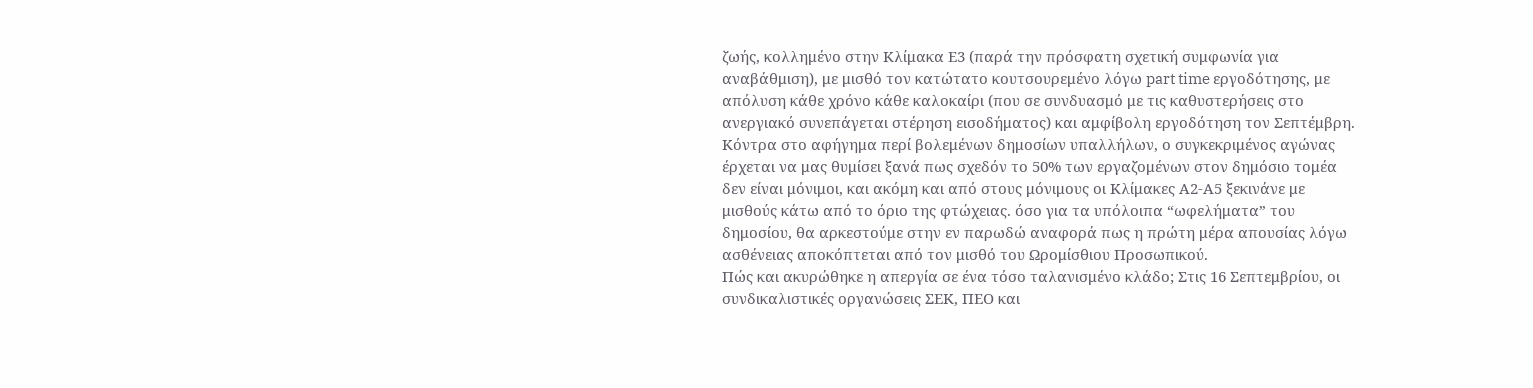ζωής, κολλημένο στην Κλίμακα Ε3 (παρά την πρόσφατη σχετική συμφωνία για αναβάθμιση), με μισθό τον κατώτατο κουτσουρεμένο λόγω part time εργοδότησης, με απόλυση κάθε χρόνο κάθε καλοκαίρι (που σε συνδυασμό με τις καθυστερήσεις στο ανεργιακό συνεπάγεται στέρηση εισοδήματος) και αμφίβολη εργοδότηση τον Σεπτέμβρη. Κόντρα στο αφήγημα περί βολεμένων δημοσίων υπαλλήλων, ο συγκεκριμένος αγώνας έρχεται να μας θυμίσει ξανά πως σχεδόν το 50% των εργαζομένων στον δημόσιο τομέα δεν είναι μόνιμοι, και ακόμη και από στους μόνιμους οι Κλίμακες Α2-Α5 ξεκινάνε με μισθούς κάτω από το όριο της φτώχειας. όσο για τα υπόλοιπα “ωφελήματα” του δημοσίου, θα αρκεστούμε στην εν παρωδώ αναφορά πως η πρώτη μέρα απουσίας λόγω ασθένειας αποκόπτεται από τον μισθό του Ωρομίσθιου Προσωπικού.
Πώς και ακυρώθηκε η απεργία σε ένα τόσο ταλανισμένο κλάδο; Στις 16 Σεπτεμβρίου, οι συνδικαλιστικές οργανώσεις ΣΕΚ, ΠΕΟ και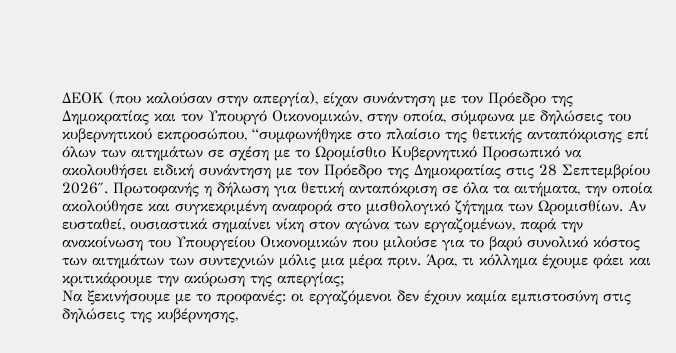ΔΕΟΚ (που καλούσαν στην απεργία), είχαν συνάντηση με τον Πρόεδρο της Δημοκρατίας και τον Υπουργό Οικονομικών, στην οποία, σύμφωνα με δηλώσεις του κυβερνητικού εκπροσώπου, “συμφωνήθηκε στο πλαίσιο της θετικής ανταπόκρισης επί όλων των αιτημάτων σε σχέση με το Ωρομίσθιο Κυβερνητικό Προσωπικό να ακολουθήσει ειδική συνάντηση με τον Πρόεδρο της Δημοκρατίας στις 28 Σεπτεμβρίου 2026″. Πρωτοφανής η δήλωση για θετική ανταπόκριση σε όλα τα αιτήματα, την οποία ακολούθησε και συγκεκριμένη αναφορά στο μισθολογικό ζήτημα των Ωρομισθίων. Αν ευσταθεί, ουσιαστικά σημαίνει νίκη στον αγώνα των εργαζομένων, παρά την ανακοίνωση του Υπουργείου Οικονομικών που μιλούσε για το βαρύ συνολικό κόστος των αιτημάτων των συντεχνιών μόλις μια μέρα πριν. Άρα, τι κόλλημα έχουμε φάει και κριτικάρουμε την ακύρωση της απεργίας;
Να ξεκινήσουμε με το προφανές: οι εργαζόμενοι δεν έχουν καμία εμπιστοσύνη στις δηλώσεις της κυβέρνησης,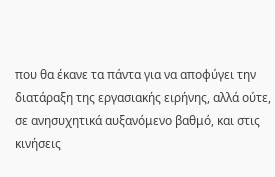που θα έκανε τα πάντα για να αποφύγει την διατάραξη της εργασιακής ειρήνης, αλλά ούτε, σε ανησυχητικά αυξανόμενο βαθμό, και στις κινήσεις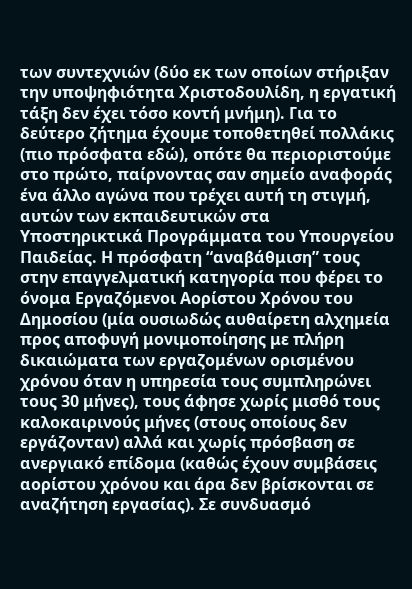των συντεχνιών (δύο εκ των οποίων στήριξαν την υποψηφιότητα Χριστοδουλίδη, η εργατική τάξη δεν έχει τόσο κοντή μνήμη). Για το δεύτερο ζήτημα έχουμε τοποθετηθεί πολλάκις (πιο πρόσφατα εδώ), οπότε θα περιοριστούμε στο πρώτο, παίρνοντας σαν σημείο αναφοράς ένα άλλο αγώνα που τρέχει αυτή τη στιγμή, αυτών των εκπαιδευτικών στα Υποστηρικτικά Προγράμματα του Υπουργείου Παιδείας. Η πρόσφατη “αναβάθμιση” τους στην επαγγελματική κατηγορία που φέρει το όνομα Εργαζόμενοι Αορίστου Χρόνου του Δημοσίου (μία ουσιωδώς αυθαίρετη αλχημεία προς αποφυγή μονιμοποίησης με πλήρη δικαιώματα των εργαζομένων ορισμένου χρόνου όταν η υπηρεσία τους συμπληρώνει τους 30 μήνες), τους άφησε χωρίς μισθό τους καλοκαιρινούς μήνες (στους οποίους δεν εργάζονταν) αλλά και χωρίς πρόσβαση σε ανεργιακό επίδομα (καθώς έχουν συμβάσεις αορίστου χρόνου και άρα δεν βρίσκονται σε αναζήτηση εργασίας). Σε συνδυασμό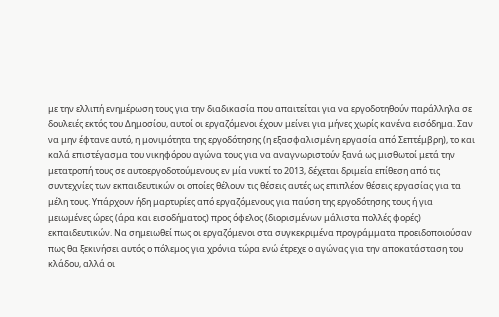με την ελλιπή ενημέρωση τους για την διαδικασία που απαιτείται για να εργοδοτηθούν παράλληλα σε δουλειές εκτός του Δημοσίου, αυτοί οι εργαζόμενοι έχουν μείνει για μήνες χωρίς κανένα εισόδημα. Σαν να μην έφτανε αυτό, η μονιμότητα της εργοδότησης (η εξασφαλισμένη εργασία από Σεπτέμβρη), το και καλά επιστέγασμα του νικηφόρου αγώνα τους για να αναγνωριστούν ξανά ως μισθωτοί μετά την μετατροπή τους σε αυτοεργοδοτούμενους εν μία νυκτί το 2013, δέχεται δριμεία επίθεση από τις συντεχνίες των εκπαιδευτικών οι οποίες θέλουν τις θέσεις αυτές ως επιπλέον θέσεις εργασίας για τα μέλη τους. Υπάρχουν ήδη μαρτυρίες από εργαζόμενους για παύση της εργοδότησης τους ή για μειωμένες ώρες (άρα και εισοδήματος) προς όφελος (διορισμένων μάλιστα πολλές φορές) εκπαιδευτικών. Να σημειωθεί πως οι εργαζόμενοι στα συγκεκριμένα προγράμματα προειδοποιούσαν πως θα ξεκινήσει αυτός ο πόλεμος για χρόνια τώρα ενώ έτρεχε ο αγώνας για την αποκατάσταση του κλάδου, αλλά οι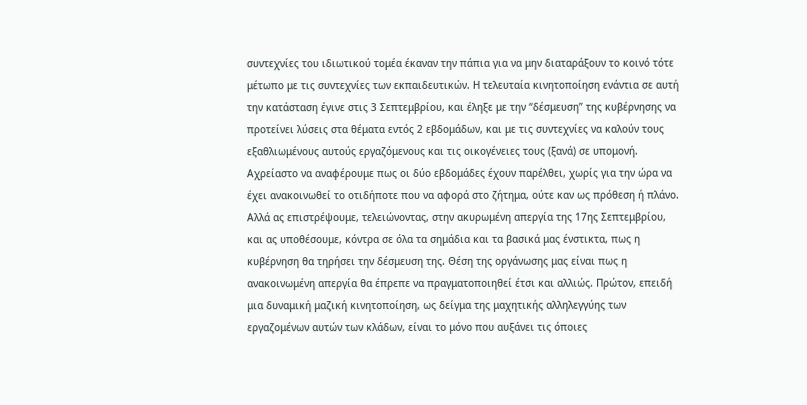συντεχνίες του ιδιωτικού τομέα έκαναν την πάπια για να μην διαταράξουν το κοινό τότε μέτωπο με τις συντεχνίες των εκπαιδευτικών. Η τελευταία κινητοποίηση ενάντια σε αυτή την κατάσταση έγινε στις 3 Σεπτεμβρίου, και έληξε με την “δέσμευση” της κυβέρνησης να προτείνει λύσεις στα θέματα εντός 2 εβδομάδων, και με τις συντεχνίες να καλούν τους εξαθλιωμένους αυτούς εργαζόμενους και τις οικογένειες τους (ξανά) σε υπομονή. Αχρείαστο να αναφέρουμε πως οι δύο εβδομάδες έχουν παρέλθει, χωρίς για την ώρα να έχει ανακοινωθεί το οτιδήποτε που να αφορά στο ζήτημα, ούτε καν ως πρόθεση ή πλάνο.
Αλλά ας επιστρέψουμε, τελειώνοντας, στην ακυρωμένη απεργία της 17ης Σεπτεμβρίου, και ας υποθέσουμε, κόντρα σε όλα τα σημάδια και τα βασικά μας ένστικτα, πως η κυβέρνηση θα τηρήσει την δέσμευση της. Θέση της οργάνωσης μας είναι πως η ανακοινωμένη απεργία θα έπρεπε να πραγματοποιηθεί έτσι και αλλιώς. Πρώτον, επειδή μια δυναμική μαζική κινητοποίηση, ως δείγμα της μαχητικής αλληλεγγύης των εργαζομένων αυτών των κλάδων, είναι το μόνο που αυξάνει τις όποιες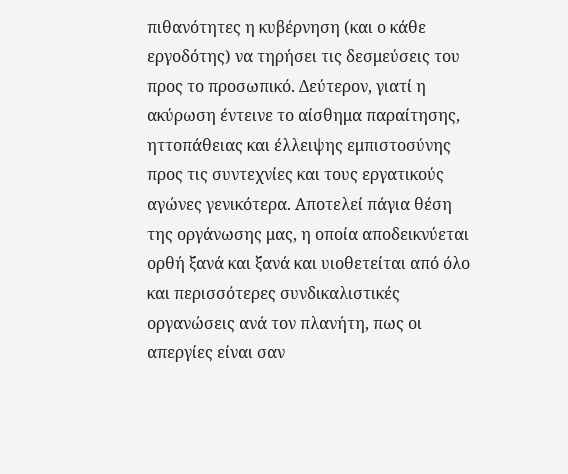πιθανότητες η κυβέρνηση (και ο κάθε εργοδότης) να τηρήσει τις δεσμεύσεις του προς το προσωπικό. Δεύτερον, γιατί η ακύρωση έντεινε το αίσθημα παραίτησης, ηττοπάθειας και έλλειψης εμπιστοσύνης προς τις συντεχνίες και τους εργατικούς αγώνες γενικότερα. Αποτελεί πάγια θέση της οργάνωσης μας, η οποία αποδεικνύεται ορθή ξανά και ξανά και υιοθετείται από όλο και περισσότερες συνδικαλιστικές οργανώσεις ανά τον πλανήτη, πως οι απεργίες είναι σαν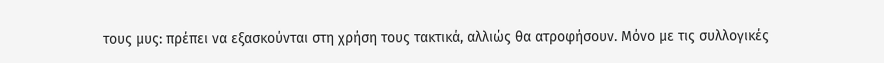τους μυς: πρέπει να εξασκούνται στη χρήση τους τακτικά, αλλιώς θα ατροφήσουν. Μόνο με τις συλλογικές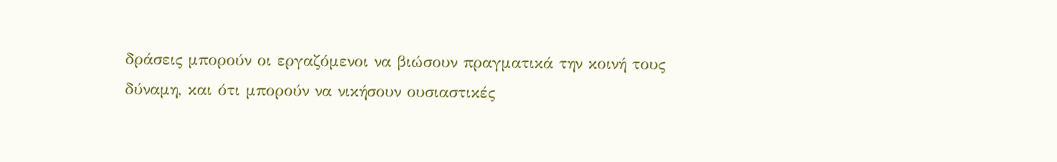δράσεις μπορούν οι εργαζόμενοι να βιώσουν πραγματικά την κοινή τους δύναμη, και ότι μπορούν να νικήσουν ουσιαστικές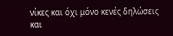νίκες και όχι μόνο κενές δηλώσεις και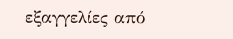εξαγγελίες από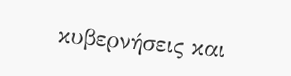κυβερνήσεις και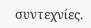συντεχνίες.